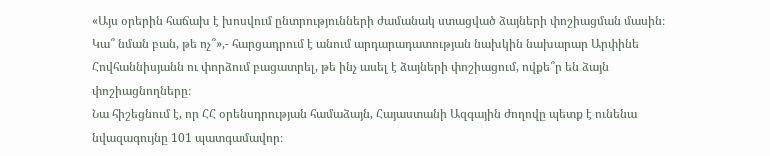«Այս օրերին հաճախ է խոսվում ընտրությունների ժամանակ ստացված ձայների փոշիացման մասին։ Կա՞ նման բան, թե ոչ՞»,- հարցադրում է անում արդարադատության նախկին նախարար Արփինե Հովհաննիսյանն ու փորձում բացատրել, թե ինչ ասել է ձայների փոշիացում, ովքե՞ր են ձայն փոշիացնողները։
Նա հիշեցնում է, որ ՀՀ օրենսդրության համաձայն, Հայաստանի Ազգային ժողովը պետք է ունենա նվազագույնը 101 պատգամավոր։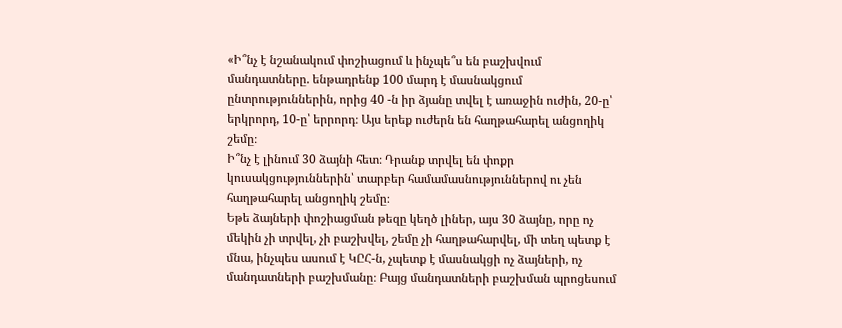«Ի՞նչ է նշանակում փոշիացում և ինչպե՞ս են բաշխվում մանդատները. ենթադրենք 100 մարդ է մասնակցում ընտրություններին, որից 40 -ն իր ձյանը տվել է առաջին ուժին, 20-ը՝ երկրորդ, 10-ը՝ երրորդ։ Այս երեք ուժերն են հաղթահարել անցողիկ շեմը։
Ի՞նչ է լինում 30 ձայնի հետ։ Դրանք տրվել են փոքր կուսակցություններին՝ տարբեր համամասնություններով ու չեն հաղթահարել անցողիկ շեմը։
Եթե ձայների փոշիացման թեզը կեղծ լիներ, այս 30 ձայնը, որը ոչ մեկին չի տրվել, չի բաշխվել, շեմը չի հաղթահարվել, մի տեղ պետք է մնա, ինչպես ասում է ԿԸՀ-ն, չպետք է մասնակցի ոչ ձայների, ոչ մանդատների բաշխմանը։ Բայց մանդատների բաշխման պրոցեսում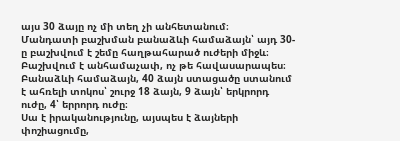այս 30 ձայը ոչ մի տեղ չի անհետանում։
Մանդատի բաշխման բանաձևի համաձայն՝ այդ 30-ը բաշխվում է շեմը հաղթահարած ուժերի միջև։ Բաշխվում է անհամաչափ, ոչ թե հավասարապես։ Բանաձևի համաձայն, 40 ձայն ստացածը ստանում է ահռելի տոկոս՝ շուրջ 18 ձայն, 9 ձայն՝ երկրորդ ուժը, 4՝ երրորդ ուժը։
Սա է իրականությունը, այսպես է ձայների փոշիացումը,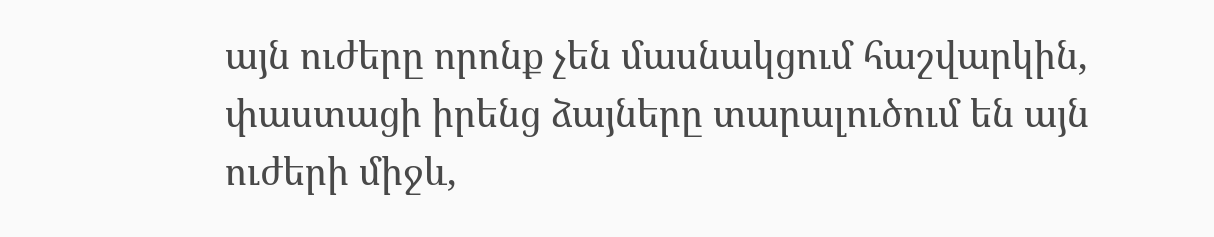այն ուժերը որոնք չեն մասնակցում հաշվարկին, փաստացի իրենց ձայները տարալուծում են այն ուժերի միջև,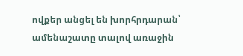ովքեր անցել են խորհրդարան՝ ամենաշատը տալով առաջին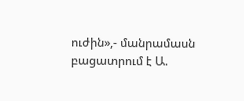ուժին»,- մանրամասն բացատրում է Ա.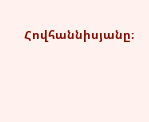Հովհաննիսյանը։